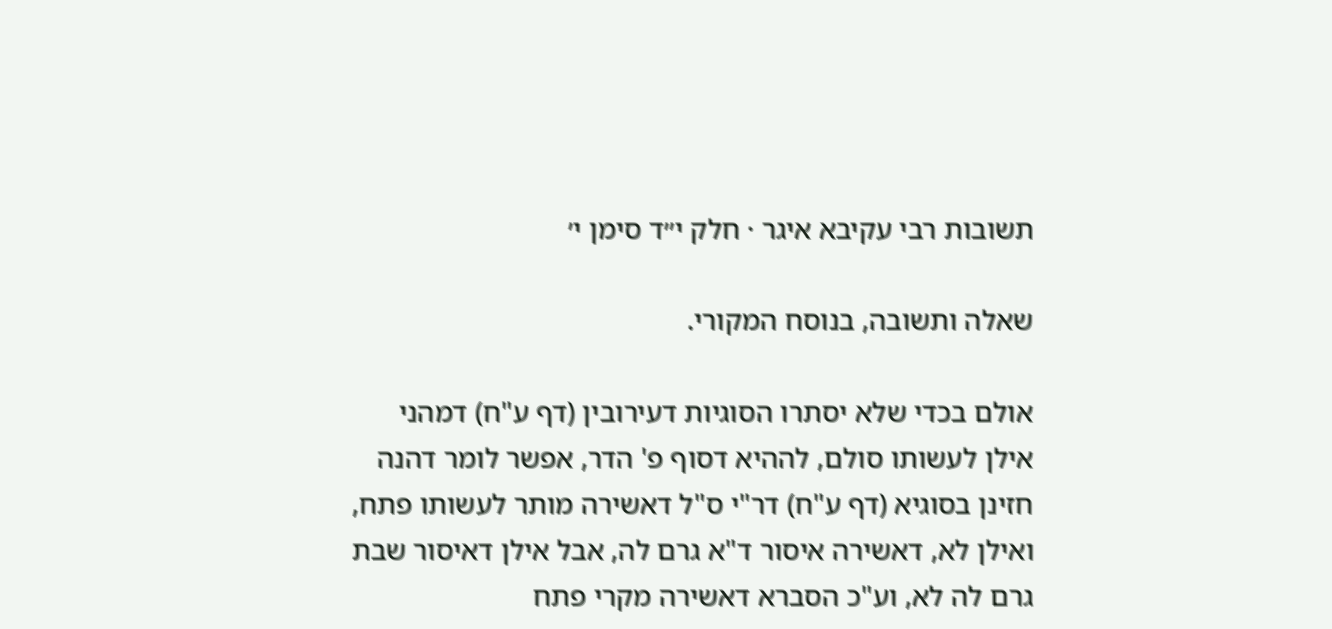תשובות רבי עקיבא איגר · חלק י״ד סימן י׳

שאלה ותשובה, בנוסח המקורי.

אולם בכדי שלא יסתרו הסוגיות דעירובין (דף ע"ח) דמהני אילן לעשותו סולם, לההיא דסוף פ' הדר, אפשר לומר דהנה חזינן בסוגיא (דף ע"ח) דר"י ס"ל דאשירה מותר לעשותו פתח, ואילן לא, דאשירה איסור ד"א גרם לה, אבל אילן דאיסור שבת גרם לה לא, וע"כ הסברא דאשירה מקרי פתח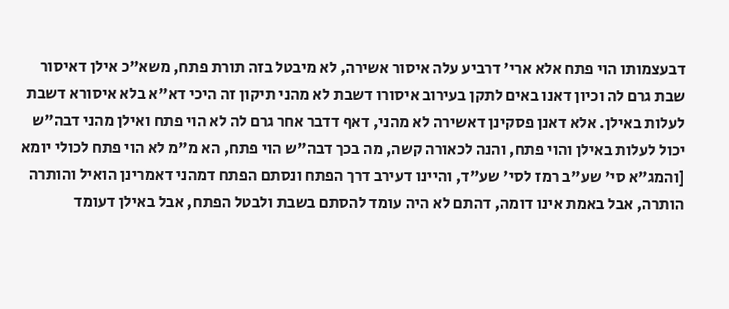דבעצמותו הוי פתח אלא ארי' דרביע עלה איסור אשירה, לא מיבטל בזה תורת פתח, משא"כ אילן דאיסור שבת גרם לה וכיון דאנו באים לתקן בעירוב איסורו דשבת לא מהני תיקון זה היכי דא"א בלא איסורא דשבת לעלות באילן. אלא דאנן פסקינן דאשירה לא מהני, דאף דדבר אחר גרם לה לא הוי פתח ואילן מהני דבה"ש יכול לעלות באילן והוי פתח, והנה לכאורה קשה, מה בכך דבה"ש הוי פתח, הא מ"מ לא הוי פתח לכולי יומא [והמג"א סי' שע"ב רמז לסי' שע"ד, והיינו דעירב דרך הפתח ונסתם הפתח דמהני דאמרינן הואיל והותרה הותרה, אבל באמת אינו דומה, דהתם לא היה עומד להסתם בשבת ולבטל הפתח, אבל באילן דעומד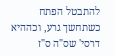להתבטל הפתח כשתחשך גרע, וכההיא דרסי' שס"ה ס"ז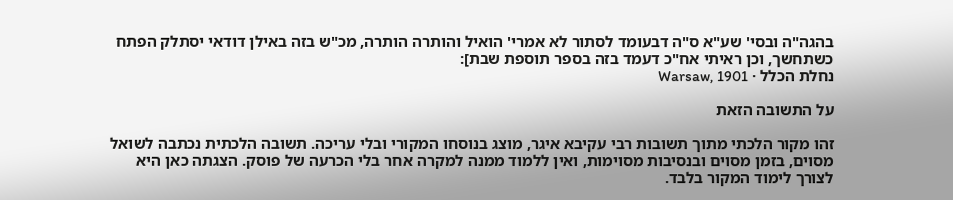בהגה"ה ובסי' שע"א ס"ה דבעומד לסתור לא אמרי' הואיל והותרה הותרה, מכ"ש בזה באילן דודאי יסתלק הפתח כשתחשך, וכן ראיתי אח"כ דעמד בזה בספר תוספת שבת]:
נחלת הכלל · Warsaw, 1901

על התשובה הזאת

זהו מקור הלכתי מתוך תשובות רבי עקיבא איגר, מוצג בנוסחו המקורי ובלי עריכה. תשובה הלכתית נכתבה לשואל מסוים, בזמן מסוים ובנסיבות מסוימות, ואין ללמוד ממנה למקרה אחר בלי הכרעה של פוסק. הצגתה כאן היא לצורך לימוד המקור בלבד.